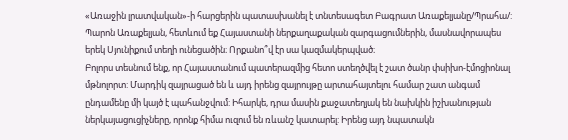«Առաջին լրատվական»-ի հարցերին պատասխանել է տնտեսագետ Բագրատ Առաքելյանը/Պրահա/:
Պարոն Առաքելյան, հետևում եք Հայաստանի ներքաղաքական զարգացումներին, մասնավորապես երեկ Սյունիքում տեղի ունեցածին։ Որքանո՞վ էր սա կազմակերպված։
Բոլորս տեսնում ենք, որ Հայաստանում պատերազմից հետո ստեղծվել է շատ ծանր փսիխո-էմոցիոնալ մթնոլորտ: Մարդիկ զայրացած են և այդ իրենց զայրույթը արտահայտելու համար շատ անգամ ընդամենը մի կայծ է պահանջվում: Իհարկե, դրա մասին քաջատեղյակ են նախկին իշխանության ներկայացուցիչները, որոնք հիմա ուզում են ռևանշ կատարել: Իրենց այդ նպատակն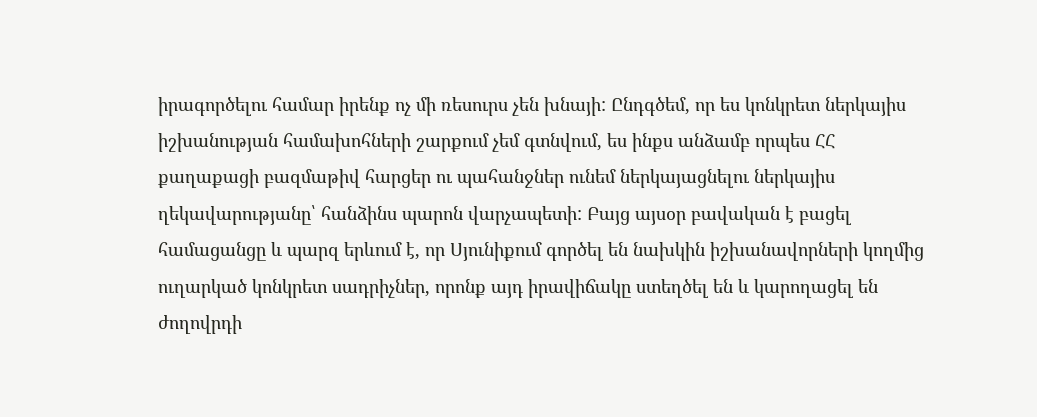իրագործելու համար իրենք ոչ մի ռեսուրս չեն խնայի: Ընդգծեմ, որ ես կոնկրետ ներկայիս իշխանության համախոհների շարքում չեմ գտնվում, ես ինքս անձամբ որպես ՀՀ քաղաքացի բազմաթիվ հարցեր ու պահանջներ ունեմ ներկայացնելու ներկայիս ղեկավարությանը՝ հանձինս պարոն վարչապետի: Բայց այսօր բավական է բացել համացանցը և պարզ երևում է, որ Սյունիքում գործել են նախկին իշխանավորների կողմից ուղարկած կոնկրետ սադրիչներ, որոնք այդ իրավիճակը ստեղծել են և կարողացել են ժողովրդի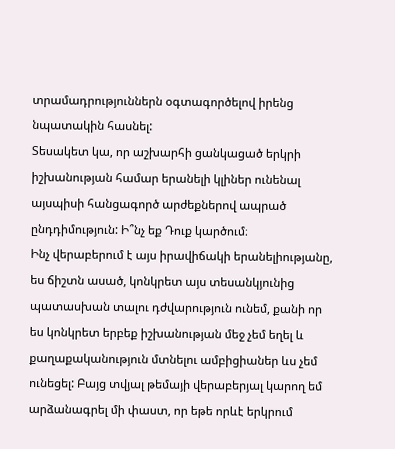տրամադրություններն օգտագործելով իրենց նպատակին հասնել:
Տեսակետ կա, որ աշխարհի ցանկացած երկրի իշխանության համար երանելի կլիներ ունենալ այսպիսի հանցագործ արժեքներով ապրած ընդդիմություն: Ի՞նչ եք Դուք կարծում։
Ինչ վերաբերում է այս իրավիճակի երանելիությանը, ես ճիշտն ասած, կոնկրետ այս տեսանկյունից պատասխան տալու դժվարություն ունեմ, քանի որ ես կոնկրետ երբեք իշխանության մեջ չեմ եղել և քաղաքականություն մտնելու ամբիցիաներ ևս չեմ ունեցել: Բայց տվյալ թեմայի վերաբերյալ կարող եմ արձանագրել մի փաստ, որ եթե որևէ երկրում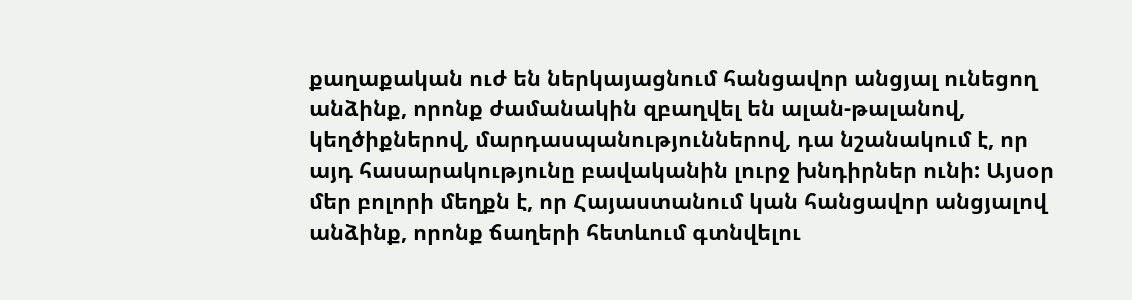քաղաքական ուժ են ներկայացնում հանցավոր անցյալ ունեցող անձինք, որոնք ժամանակին զբաղվել են ալան-թալանով, կեղծիքներով, մարդասպանություններով, դա նշանակում է, որ այդ հասարակությունը բավականին լուրջ խնդիրներ ունի: Այսօր մեր բոլորի մեղքն է, որ Հայաստանում կան հանցավոր անցյալով անձինք, որոնք ճաղերի հետևում գտնվելու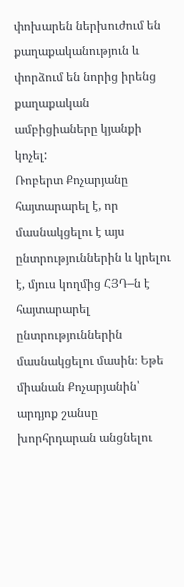փոխարեն ներխուժում են քաղաքականություն և փորձում են նորից իրենց քաղաքական ամբիցիաները կյանքի կոչել:
Ռոբերտ Քոչարյանը հայտարարել է, որ մասնակցելու է այս ընտրություններին և կրելու է, մյուս կողմից ՀՅԴ–ն է հայտարարել ընտրություններին մասնակցելու մասին։ Եթե միանան Քոչարյանին՝ արդյոք շանսը խորհրդարան անցնելու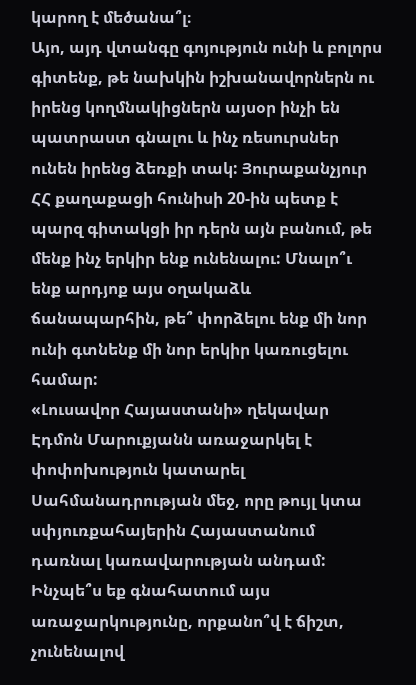կարող է մեծանա՞լ։
Այո, այդ վտանգը գոյություն ունի և բոլորս գիտենք, թե նախկին իշխանավորներն ու իրենց կողմնակիցներն այսօր ինչի են պատրաստ գնալու և ինչ ռեսուրսներ ունեն իրենց ձեռքի տակ: Յուրաքանչյուր ՀՀ քաղաքացի հունիսի 20-ին պետք է պարզ գիտակցի իր դերն այն բանում, թե մենք ինչ երկիր ենք ունենալու: Մնալո՞ւ ենք արդյոք այս օղակաձև ճանապարհին, թե՞ փորձելու ենք մի նոր ունի գտնենք մի նոր երկիր կառուցելու համար:
«Լուսավոր Հայաստանի» ղեկավար Էդմոն Մարուքյանն առաջարկել է փոփոխություն կատարել Սահմանադրության մեջ, որը թույլ կտա սփյուռքահայերին Հայաստանում դառնալ կառավարության անդամ: Ինչպե՞ս եք գնահատում այս առաջարկությունը, որքանո՞վ է ճիշտ, չունենալով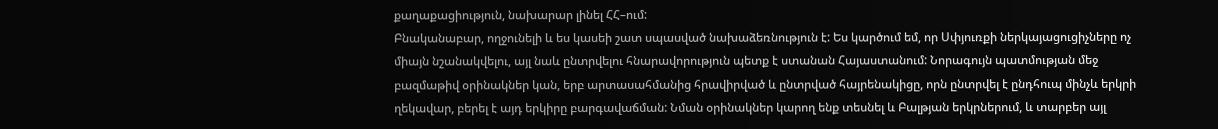քաղաքացիություն, նախարար լինել ՀՀ–ում:
Բնականաբար, ողջունելի և ես կասեի շատ սպասված նախաձեռնություն է: Ես կարծում եմ, որ Սփյուռքի ներկայացուցիչները ոչ միայն նշանակվելու, այլ նաև ընտրվելու հնարավորություն պետք է ստանան Հայաստանում: Նորագույն պատմության մեջ բազմաթիվ օրինակներ կան, երբ արտասահմանից հրավիրված և ընտրված հայրենակիցը, որն ընտրվել է ընդհուպ մինչև երկրի ղեկավար, բերել է այդ երկիրը բարգավաճման: Նման օրինակներ կարող ենք տեսնել և Բալթյան երկրներում, և տարբեր այլ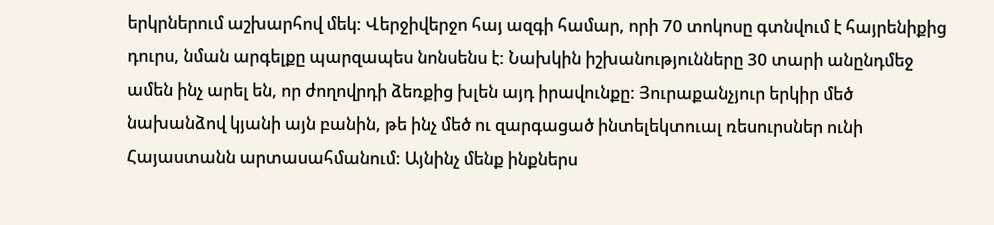երկրներում աշխարհով մեկ: Վերջիվերջո հայ ազգի համար, որի 70 տոկոսը գտնվում է հայրենիքից դուրս, նման արգելքը պարզապես նոնսենս է: Նախկին իշխանությունները 30 տարի անընդմեջ ամեն ինչ արել են, որ ժողովրդի ձեռքից խլեն այդ իրավունքը: Յուրաքանչյուր երկիր մեծ նախանձով կյանի այն բանին, թե ինչ մեծ ու զարգացած ինտելեկտուալ ռեսուրսներ ունի Հայաստանն արտասահմանում: Այնինչ մենք ինքներս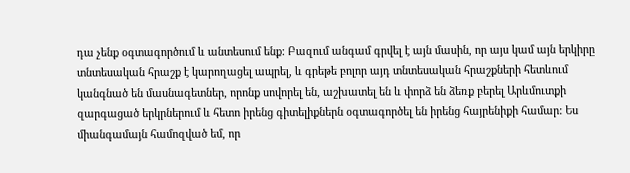դա չենք օգտագործում և անտեսում ենք: Բազում անգամ գրվել է այն մասին, որ այս կամ այն երկիրը տնտեսական հրաշք է կարողացել ապրել, և գրեթե բոլոր այդ տնտեսական հրաշքների հետևում կանգնած են մասնագետներ, որոնք սովորել են, աշխատել են և փորձ են ձեռք բերել Արևմուտքի զարգացած երկրներում և հետո իրենց գիտելիքներն օգտագործել են իրենց հայրենիքի համար: Ես միանգամայն համոզված եմ, որ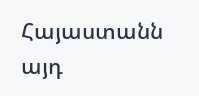Հայաստանն այդ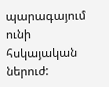պարագայում ունի հսկայական ներուժ: